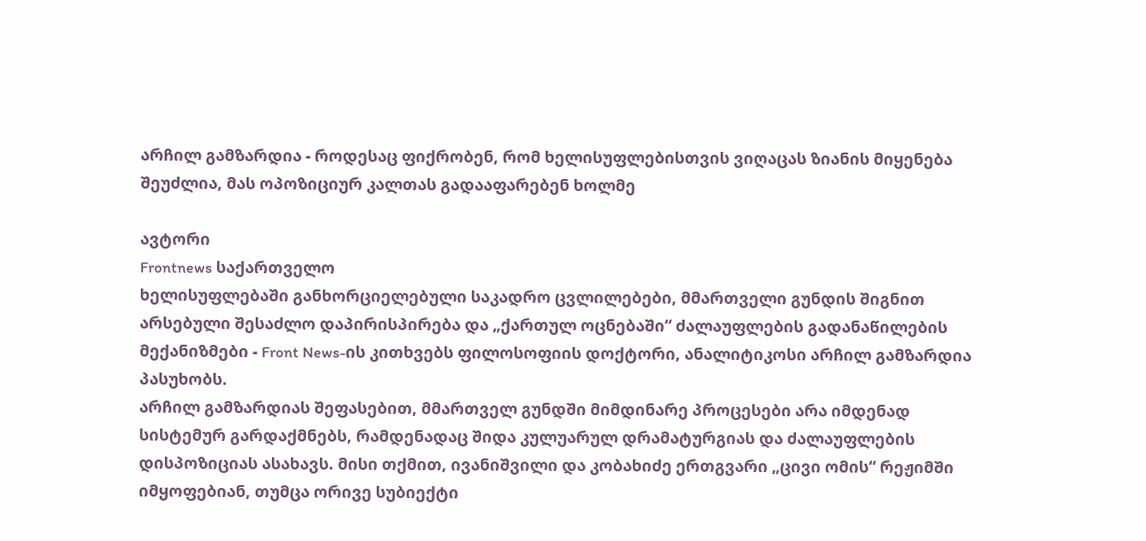არჩილ გამზარდია - როდესაც ფიქრობენ, რომ ხელისუფლებისთვის ვიღაცას ზიანის მიყენება შეუძლია, მას ოპოზიციურ კალთას გადააფარებენ ხოლმე

ავტორი
Frontnews საქართველო
ხელისუფლებაში განხორციელებული საკადრო ცვლილებები, მმართველი გუნდის შიგნით არსებული შესაძლო დაპირისპირება და „ქართულ ოცნებაში“ ძალაუფლების გადანაწილების მექანიზმები - Front News-ის კითხვებს ფილოსოფიის დოქტორი, ანალიტიკოსი არჩილ გამზარდია პასუხობს.
არჩილ გამზარდიას შეფასებით, მმართველ გუნდში მიმდინარე პროცესები არა იმდენად სისტემურ გარდაქმნებს, რამდენადაც შიდა კულუარულ დრამატურგიას და ძალაუფლების დისპოზიციას ასახავს. მისი თქმით, ივანიშვილი და კობახიძე ერთგვარი „ცივი ომის“ რეჟიმში იმყოფებიან, თუმცა ორივე სუბიექტი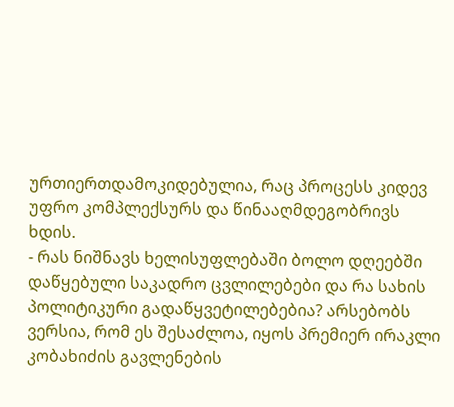ურთიერთდამოკიდებულია, რაც პროცესს კიდევ უფრო კომპლექსურს და წინააღმდეგობრივს ხდის.
- რას ნიშნავს ხელისუფლებაში ბოლო დღეებში დაწყებული საკადრო ცვლილებები და რა სახის პოლიტიკური გადაწყვეტილებებია? არსებობს ვერსია, რომ ეს შესაძლოა, იყოს პრემიერ ირაკლი კობახიძის გავლენების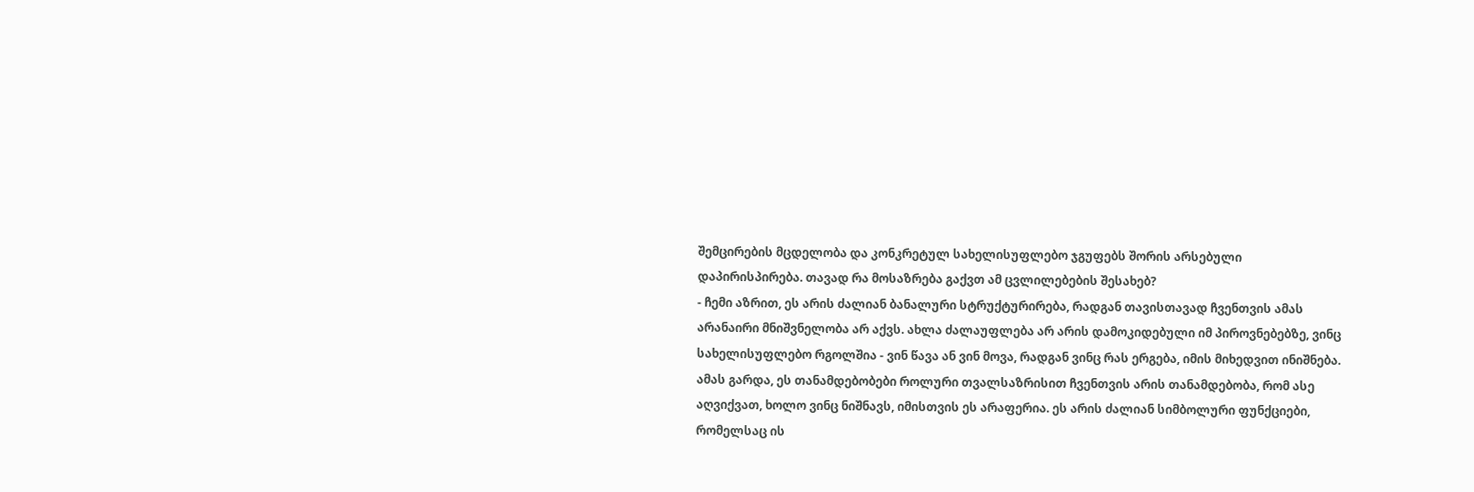შემცირების მცდელობა და კონკრეტულ სახელისუფლებო ჯგუფებს შორის არსებული დაპირისპირება. თავად რა მოსაზრება გაქვთ ამ ცვლილებების შესახებ?
- ჩემი აზრით, ეს არის ძალიან ბანალური სტრუქტურირება, რადგან თავისთავად ჩვენთვის ამას არანაირი მნიშვნელობა არ აქვს. ახლა ძალაუფლება არ არის დამოკიდებული იმ პიროვნებებზე, ვინც სახელისუფლებო რგოლშია - ვინ წავა ან ვინ მოვა, რადგან ვინც რას ერგება, იმის მიხედვით ინიშნება. ამას გარდა, ეს თანამდებობები როლური თვალსაზრისით ჩვენთვის არის თანამდებობა, რომ ასე აღვიქვათ, ხოლო ვინც ნიშნავს, იმისთვის ეს არაფერია. ეს არის ძალიან სიმბოლური ფუნქციები, რომელსაც ის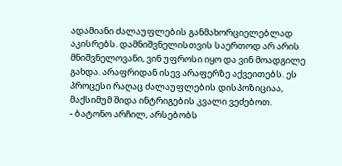ადამიანი ძალაუფლების განმახორციელებლად აკისრებს. დამნიშვნელისთვის საერთოდ არ არის მნიშვნელოვანი, ვინ უფროსი იყო და ვინ მოადგილე გახდა. არაფრიდან ისევ არაფერზე აქვეითებს. ეს პროცესი რაღაც ძალაუფლების დისპოზიციაა, მაქსიმუმ შიდა ინტრიგების კვალი ვეძებოთ.
- ბატონო არჩილ, არსებობს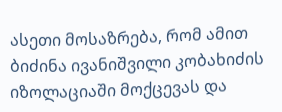ასეთი მოსაზრება, რომ ამით ბიძინა ივანიშვილი კობახიძის იზოლაციაში მოქცევას და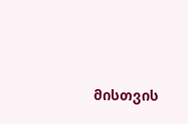მისთვის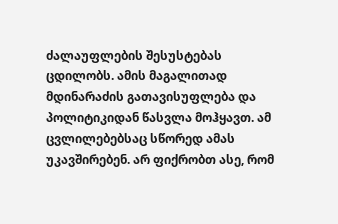ძალაუფლების შესუსტებას ცდილობს. ამის მაგალითად მდინარაძის გათავისუფლება და პოლიტიკიდან წასვლა მოჰყავთ. ამ ცვლილებებსაც სწორედ ამას უკავშირებენ. არ ფიქრობთ ასე, რომ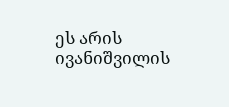ეს არის ივანიშვილის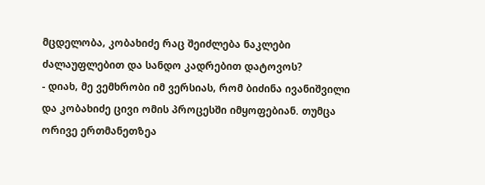მცდელობა, კობახიძე რაც შეიძლება ნაკლები ძალაუფლებით და სანდო კადრებით დატოვოს?
- დიახ, მე ვემხრობი იმ ვერსიას, რომ ბიძინა ივანიშვილი და კობახიძე ცივი ომის პროცესში იმყოფებიან. თუმცა ორივე ერთმანეთზეა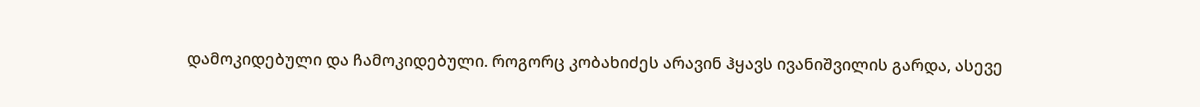დამოკიდებული და ჩამოკიდებული. როგორც კობახიძეს არავინ ჰყავს ივანიშვილის გარდა, ასევე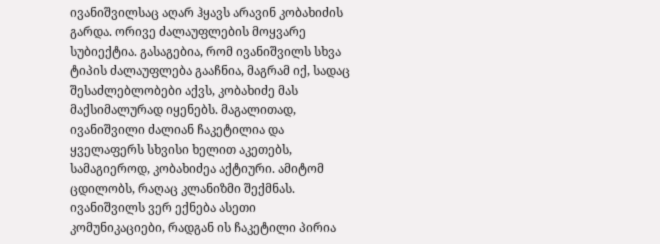ივანიშვილსაც აღარ ჰყავს არავინ კობახიძის გარდა. ორივე ძალაუფლების მოყვარე სუბიექტია. გასაგებია, რომ ივანიშვილს სხვა ტიპის ძალაუფლება გააჩნია, მაგრამ იქ, სადაც შესაძლებლობები აქვს, კობახიძე მას მაქსიმალურად იყენებს. მაგალითად, ივანიშვილი ძალიან ჩაკეტილია და ყველაფერს სხვისი ხელით აკეთებს, სამაგიეროდ, კობახიძეა აქტიური. ამიტომ ცდილობს, რაღაც კლანიზმი შექმნას. ივანიშვილს ვერ ექნება ასეთი კომუნიკაციები, რადგან ის ჩაკეტილი პირია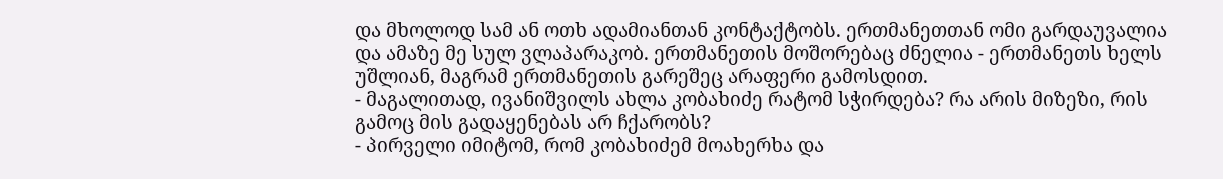და მხოლოდ სამ ან ოთხ ადამიანთან კონტაქტობს. ერთმანეთთან ომი გარდაუვალია და ამაზე მე სულ ვლაპარაკობ. ერთმანეთის მოშორებაც ძნელია - ერთმანეთს ხელს უშლიან, მაგრამ ერთმანეთის გარეშეც არაფერი გამოსდით.
- მაგალითად, ივანიშვილს ახლა კობახიძე რატომ სჭირდება? რა არის მიზეზი, რის გამოც მის გადაყენებას არ ჩქარობს?
- პირველი იმიტომ, რომ კობახიძემ მოახერხა და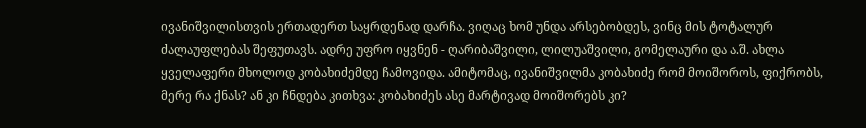ივანიშვილისთვის ერთადერთ საყრდენად დარჩა. ვიღაც ხომ უნდა არსებობდეს, ვინც მის ტოტალურ ძალაუფლებას შეფუთავს. ადრე უფრო იყვნენ - ღარიბაშვილი, ლილუაშვილი, გომელაური და ა.შ. ახლა ყველაფერი მხოლოდ კობახიძემდე ჩამოვიდა. ამიტომაც, ივანიშვილმა კობახიძე რომ მოიშოროს, ფიქრობს, მერე რა ქნას? ან კი ჩნდება კითხვა: კობახიძეს ასე მარტივად მოიშორებს კი?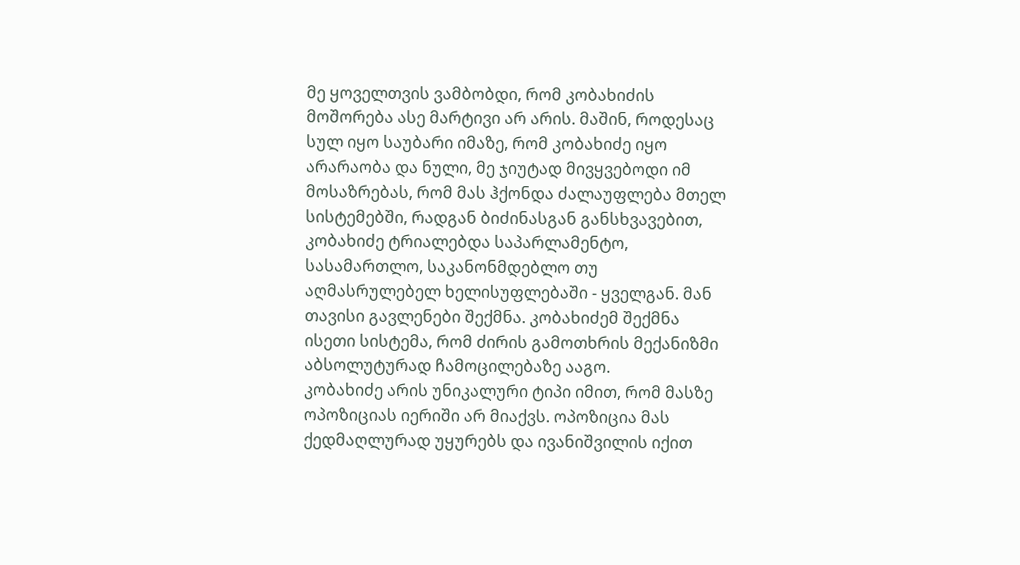მე ყოველთვის ვამბობდი, რომ კობახიძის მოშორება ასე მარტივი არ არის. მაშინ, როდესაც სულ იყო საუბარი იმაზე, რომ კობახიძე იყო არარაობა და ნული, მე ჯიუტად მივყვებოდი იმ მოსაზრებას, რომ მას ჰქონდა ძალაუფლება მთელ სისტემებში, რადგან ბიძინასგან განსხვავებით, კობახიძე ტრიალებდა საპარლამენტო, სასამართლო, საკანონმდებლო თუ აღმასრულებელ ხელისუფლებაში - ყველგან. მან თავისი გავლენები შექმნა. კობახიძემ შექმნა ისეთი სისტემა, რომ ძირის გამოთხრის მექანიზმი აბსოლუტურად ჩამოცილებაზე ააგო.
კობახიძე არის უნიკალური ტიპი იმით, რომ მასზე ოპოზიციას იერიში არ მიაქვს. ოპოზიცია მას ქედმაღლურად უყურებს და ივანიშვილის იქით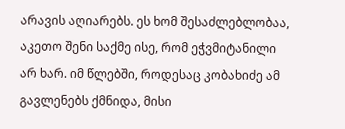არავის აღიარებს. ეს ხომ შესაძლებლობაა, აკეთო შენი საქმე ისე, რომ ეჭვმიტანილი არ ხარ. იმ წლებში, როდესაც კობახიძე ამ გავლენებს ქმნიდა, მისი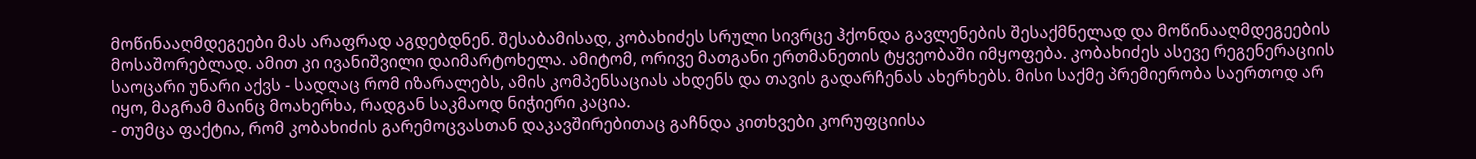მოწინააღმდეგეები მას არაფრად აგდებდნენ. შესაბამისად, კობახიძეს სრული სივრცე ჰქონდა გავლენების შესაქმნელად და მოწინააღმდეგეების მოსაშორებლად. ამით კი ივანიშვილი დაიმარტოხელა. ამიტომ, ორივე მათგანი ერთმანეთის ტყვეობაში იმყოფება. კობახიძეს ასევე რეგენერაციის საოცარი უნარი აქვს - სადღაც რომ იზარალებს, ამის კომპენსაციას ახდენს და თავის გადარჩენას ახერხებს. მისი საქმე პრემიერობა საერთოდ არ იყო, მაგრამ მაინც მოახერხა, რადგან საკმაოდ ნიჭიერი კაცია.
- თუმცა ფაქტია, რომ კობახიძის გარემოცვასთან დაკავშირებითაც გაჩნდა კითხვები კორუფციისა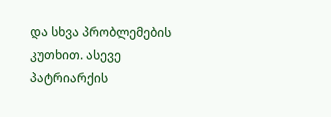და სხვა პრობლემების კუთხით. ასევე პატრიარქის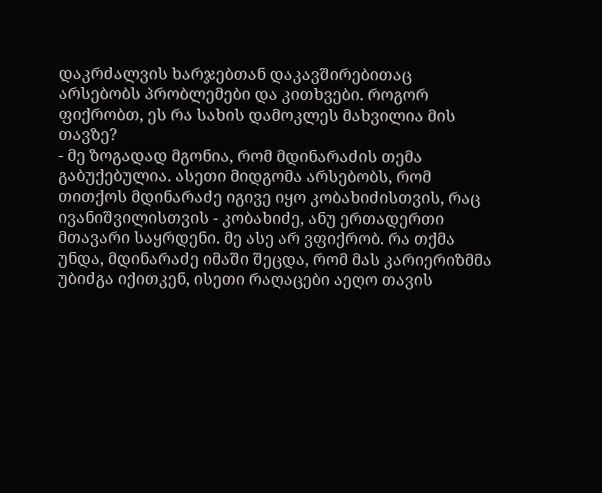დაკრძალვის ხარჯებთან დაკავშირებითაც არსებობს პრობლემები და კითხვები. როგორ ფიქრობთ, ეს რა სახის დამოკლეს მახვილია მის თავზე?
- მე ზოგადად მგონია, რომ მდინარაძის თემა გაბუქებულია. ასეთი მიდგომა არსებობს, რომ თითქოს მდინარაძე იგივე იყო კობახიძისთვის, რაც ივანიშვილისთვის - კობახიძე, ანუ ერთადერთი მთავარი საყრდენი. მე ასე არ ვფიქრობ. რა თქმა უნდა, მდინარაძე იმაში შეცდა, რომ მას კარიერიზმმა უბიძგა იქითკენ, ისეთი რაღაცები აეღო თავის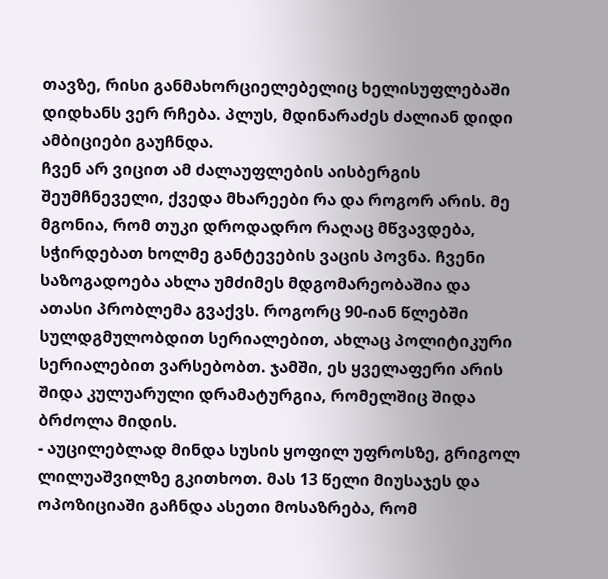თავზე, რისი განმახორციელებელიც ხელისუფლებაში დიდხანს ვერ რჩება. პლუს, მდინარაძეს ძალიან დიდი ამბიციები გაუჩნდა.
ჩვენ არ ვიცით ამ ძალაუფლების აისბერგის შეუმჩნეველი, ქვედა მხარეები რა და როგორ არის. მე მგონია, რომ თუკი დროდადრო რაღაც მწვავდება, სჭირდებათ ხოლმე განტევების ვაცის პოვნა. ჩვენი საზოგადოება ახლა უმძიმეს მდგომარეობაშია და ათასი პრობლემა გვაქვს. როგორც 90-იან წლებში სულდგმულობდით სერიალებით, ახლაც პოლიტიკური სერიალებით ვარსებობთ. ჯამში, ეს ყველაფერი არის შიდა კულუარული დრამატურგია, რომელშიც შიდა ბრძოლა მიდის.
- აუცილებლად მინდა სუსის ყოფილ უფროსზე, გრიგოლ ლილუაშვილზე გკითხოთ. მას 13 წელი მიუსაჯეს და ოპოზიციაში გაჩნდა ასეთი მოსაზრება, რომ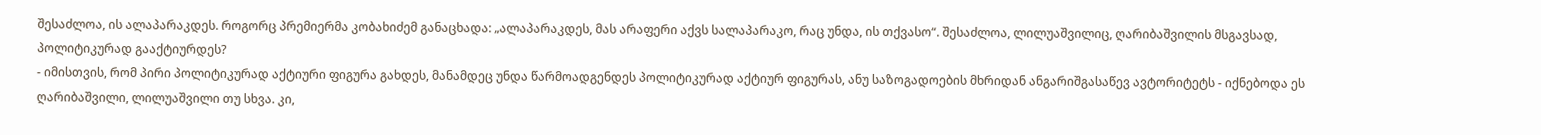შესაძლოა, ის ალაპარაკდეს. როგორც პრემიერმა კობახიძემ განაცხადა: „ალაპარაკდეს, მას არაფერი აქვს სალაპარაკო, რაც უნდა, ის თქვასო“. შესაძლოა, ლილუაშვილიც, ღარიბაშვილის მსგავსად, პოლიტიკურად გააქტიურდეს?
- იმისთვის, რომ პირი პოლიტიკურად აქტიური ფიგურა გახდეს, მანამდეც უნდა წარმოადგენდეს პოლიტიკურად აქტიურ ფიგურას, ანუ საზოგადოების მხრიდან ანგარიშგასაწევ ავტორიტეტს - იქნებოდა ეს ღარიბაშვილი, ლილუაშვილი თუ სხვა. კი,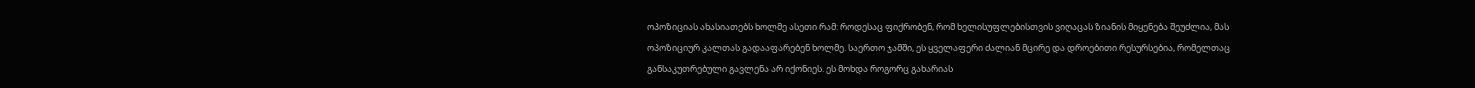ოპოზიციას ახასიათებს ხოლმე ასეთი რამ: როდესაც ფიქრობენ, რომ ხელისუფლებისთვის ვიღაცას ზიანის მიყენება შეუძლია, მას ოპოზიციურ კალთას გადააფარებენ ხოლმე. საერთო ჯამში, ეს ყველაფერი ძალიან მცირე და დროებითი რესურსებია, რომელთაც განსაკუთრებული გავლენა არ იქონიეს. ეს მოხდა როგორც გახარიას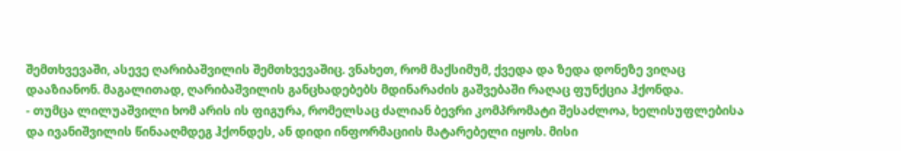შემთხვევაში, ასევე ღარიბაშვილის შემთხვევაშიც. ვნახეთ, რომ მაქსიმუმ, ქვედა და ზედა დონეზე ვიღაც დააზიანონ. მაგალითად, ღარიბაშვილის განცხადებებს მდინარაძის გაშვებაში რაღაც ფუნქცია ჰქონდა.
- თუმცა ლილუაშვილი ხომ არის ის ფიგურა, რომელსაც ძალიან ბევრი კომპრომატი შესაძლოა, ხელისუფლებისა და ივანიშვილის წინააღმდეგ ჰქონდეს, ან დიდი ინფორმაციის მატარებელი იყოს. მისი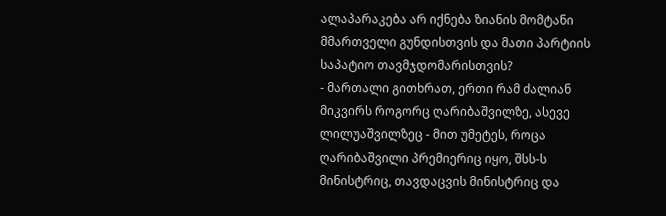ალაპარაკება არ იქნება ზიანის მომტანი მმართველი გუნდისთვის და მათი პარტიის საპატიო თავმჯდომარისთვის?
- მართალი გითხრათ, ერთი რამ ძალიან მიკვირს როგორც ღარიბაშვილზე, ასევე ლილუაშვილზეც - მით უმეტეს, როცა ღარიბაშვილი პრემიერიც იყო, შსს-ს მინისტრიც, თავდაცვის მინისტრიც და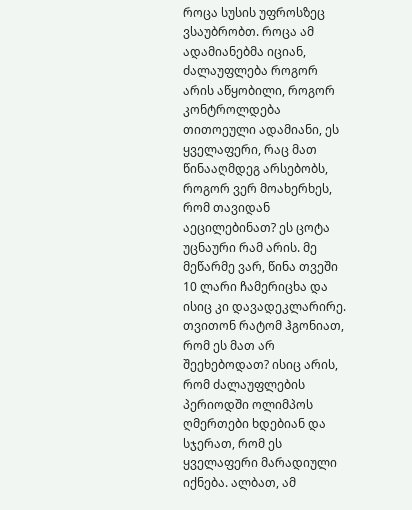როცა სუსის უფროსზეც ვსაუბრობთ. როცა ამ ადამიანებმა იციან, ძალაუფლება როგორ არის აწყობილი, როგორ კონტროლდება თითოეული ადამიანი, ეს ყველაფერი, რაც მათ წინააღმდეგ არსებობს, როგორ ვერ მოახერხეს, რომ თავიდან აეცილებინათ? ეს ცოტა უცნაური რამ არის. მე მეწარმე ვარ, წინა თვეში 10 ლარი ჩამერიცხა და ისიც კი დავადეკლარირე. თვითონ რატომ ჰგონიათ, რომ ეს მათ არ შეეხებოდათ? ისიც არის, რომ ძალაუფლების პერიოდში ოლიმპოს ღმერთები ხდებიან და სჯერათ, რომ ეს ყველაფერი მარადიული იქნება. ალბათ, ამ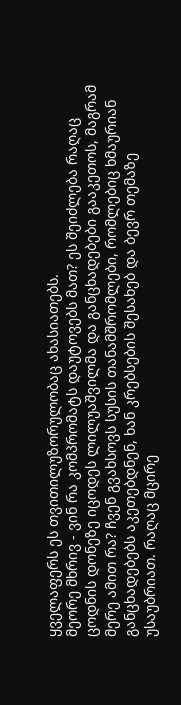ყველაფერს ეს თვითილუზორულობაც ახასიათებს.
მეორე მხრივ - ვინ რა კომპრომატს დაუტოვებს მათ? ეს შეიძლება რაღაც ცოდნის დონეზე იცოდეს ლილუაშვილმა და განცხადებები გააკეთოს, მაგრამ მერე ამით რა? ჩვენ გვახსოვს სუსის თანამშრომლები, რომლებიც ხმაურიან განცხადებებს აკეთებდნენ, ხან კრებსების შესახებ და ბევრ თემაზე უსაუბრიათ. რაღაც მცირე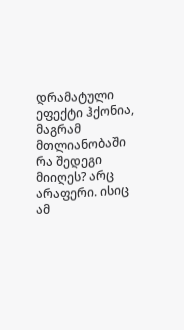დრამატული ეფექტი ჰქონია, მაგრამ მთლიანობაში რა შედეგი მიიღეს? არც არაფერი. ისიც ამ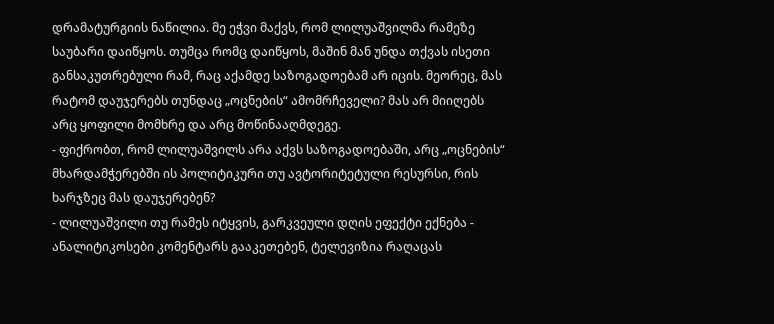დრამატურგიის ნაწილია. მე ეჭვი მაქვს, რომ ლილუაშვილმა რამეზე საუბარი დაიწყოს. თუმცა რომც დაიწყოს, მაშინ მან უნდა თქვას ისეთი განსაკუთრებული რამ, რაც აქამდე საზოგადოებამ არ იცის. მეორეც, მას რატომ დაუჯერებს თუნდაც „ოცნების“ ამომრჩეველი? მას არ მიიღებს არც ყოფილი მომხრე და არც მოწინააღმდეგე.
- ფიქრობთ, რომ ლილუაშვილს არა აქვს საზოგადოებაში, არც „ოცნების“ მხარდამჭერებში ის პოლიტიკური თუ ავტორიტეტული რესურსი, რის ხარჯზეც მას დაუჯერებენ?
- ლილუაშვილი თუ რამეს იტყვის, გარკვეული დღის ეფექტი ექნება - ანალიტიკოსები კომენტარს გააკეთებენ, ტელევიზია რაღაცას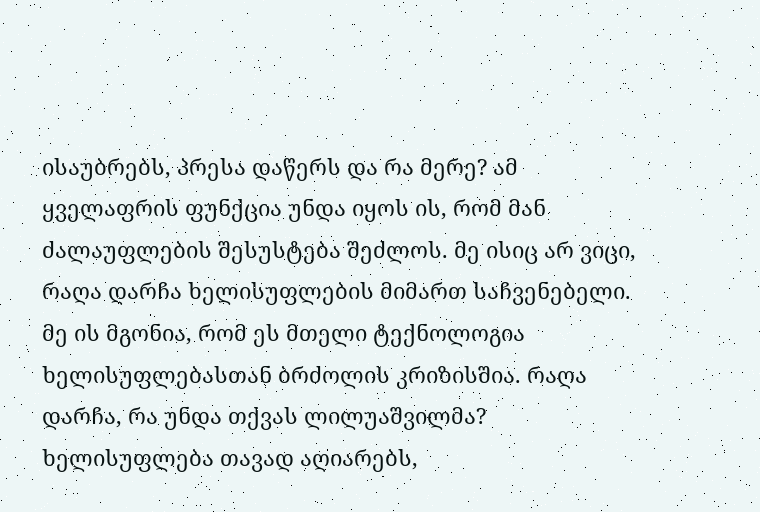ისაუბრებს, პრესა დაწერს და რა მერე? ამ ყველაფრის ფუნქცია უნდა იყოს ის, რომ მან ძალაუფლების შესუსტება შეძლოს. მე ისიც არ ვიცი, რაღა დარჩა ხელისუფლების მიმართ საჩვენებელი. მე ის მგონია, რომ ეს მთელი ტექნოლოგია ხელისუფლებასთან ბრძოლის კრიზისშია. რაღა დარჩა, რა უნდა თქვას ლილუაშვილმა? ხელისუფლება თავად აღიარებს,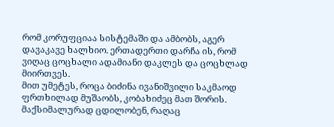რომ კორუფციაა სისტემაში და ამბობს, აგერ დავაკავე ხალხიო. ერთადერთი დარჩა ის, რომ ვიღაც ცოცხალი ადამიანი დაკლეს და ცოცხლად მიირთვეს.
მით უმეტეს, როცა ბიძინა ივანიშვილი საკმაოდ ფრთხილად მუშაობს, კობახიძეც მათ შორის. მაქსიმალურად ცდილობენ, რაღაც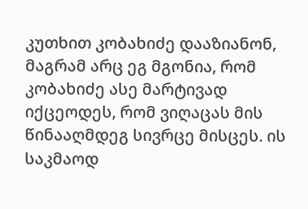კუთხით კობახიძე დააზიანონ, მაგრამ არც ეგ მგონია, რომ კობახიძე ასე მარტივად იქცეოდეს, რომ ვიღაცას მის წინააღმდეგ სივრცე მისცეს. ის საკმაოდ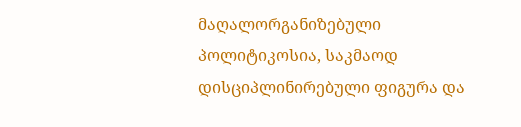მაღალორგანიზებული პოლიტიკოსია, საკმაოდ დისციპლინირებული ფიგურა და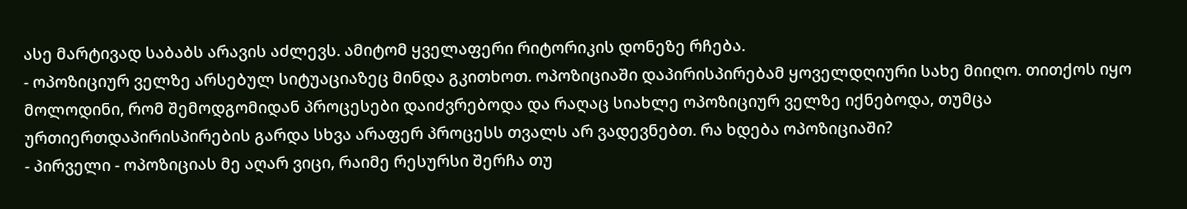ასე მარტივად საბაბს არავის აძლევს. ამიტომ ყველაფერი რიტორიკის დონეზე რჩება.
- ოპოზიციურ ველზე არსებულ სიტუაციაზეც მინდა გკითხოთ. ოპოზიციაში დაპირისპირებამ ყოველდღიური სახე მიიღო. თითქოს იყო მოლოდინი, რომ შემოდგომიდან პროცესები დაიძვრებოდა და რაღაც სიახლე ოპოზიციურ ველზე იქნებოდა, თუმცა ურთიერთდაპირისპირების გარდა სხვა არაფერ პროცესს თვალს არ ვადევნებთ. რა ხდება ოპოზიციაში?
- პირველი - ოპოზიციას მე აღარ ვიცი, რაიმე რესურსი შერჩა თუ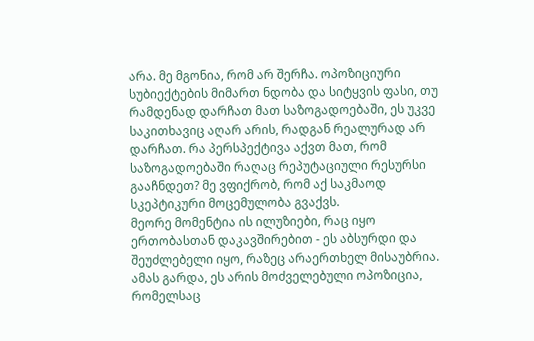არა. მე მგონია, რომ არ შერჩა. ოპოზიციური სუბიექტების მიმართ ნდობა და სიტყვის ფასი, თუ რამდენად დარჩათ მათ საზოგადოებაში, ეს უკვე საკითხავიც აღარ არის, რადგან რეალურად არ დარჩათ. რა პერსპექტივა აქვთ მათ, რომ საზოგადოებაში რაღაც რეპუტაციული რესურსი გააჩნდეთ? მე ვფიქრობ, რომ აქ საკმაოდ სკეპტიკური მოცემულობა გვაქვს.
მეორე მომენტია ის ილუზიები, რაც იყო ერთობასთან დაკავშირებით - ეს აბსურდი და შეუძლებელი იყო, რაზეც არაერთხელ მისაუბრია. ამას გარდა, ეს არის მოძველებული ოპოზიცია, რომელსაც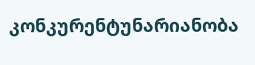კონკურენტუნარიანობა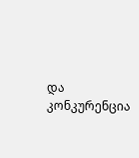და კონკურენცია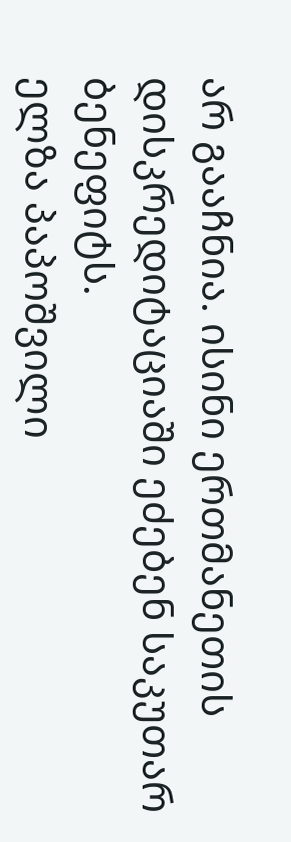არ გააჩნია. ისინი ერთმანეთის დისკრედიტაციაში ეძებენ საკუთარ ბენეფიტს.
ელზა პაპოშვილი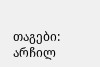თაგები:
არჩილ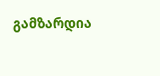გამზარდია